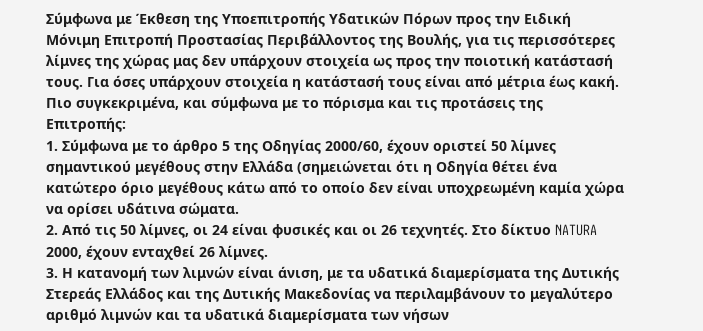Σύμφωνα με Έκθεση της Υποεπιτροπής Υδατικών Πόρων προς την Ειδική Μόνιμη Επιτροπή Προστασίας Περιβάλλοντος της Βουλής, για τις περισσότερες λίμνες της χώρας μας δεν υπάρχουν στοιχεία ως προς την ποιοτική κατάστασή τους. Για όσες υπάρχουν στοιχεία η κατάστασή τους είναι από μέτρια έως κακή.
Πιο συγκεκριμένα, και σύμφωνα με το πόρισμα και τις προτάσεις της Επιτροπής:
1. Σύμφωνα με το άρθρο 5 της Οδηγίας 2000/60, έχουν οριστεί 50 λίμνες σημαντικού μεγέθους στην Ελλάδα (σημειώνεται ότι η Οδηγία θέτει ένα κατώτερο όριο μεγέθους κάτω από το οποίο δεν είναι υποχρεωμένη καμία χώρα να ορίσει υδάτινα σώματα.
2. Από τις 50 λίμνες, οι 24 είναι φυσικές και οι 26 τεχνητές. Στο δίκτυο NATURA 2000, έχουν ενταχθεί 26 λίμνες.
3. Η κατανομή των λιμνών είναι άνιση, με τα υδατικά διαμερίσματα της Δυτικής Στερεάς Ελλάδος και της Δυτικής Μακεδονίας να περιλαμβάνουν το μεγαλύτερο αριθμό λιμνών και τα υδατικά διαμερίσματα των νήσων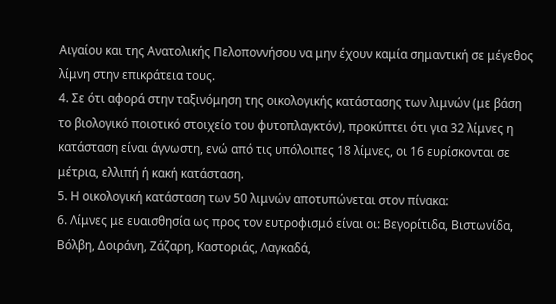Αιγαίου και της Ανατολικής Πελοποννήσου να μην έχουν καμία σημαντική σε μέγεθος λίμνη στην επικράτεια τους.
4. Σε ότι αφορά στην ταξινόμηση της οικολογικής κατάστασης των λιμνών (με βάση το βιολογικό ποιοτικό στοιχείο του φυτοπλαγκτόν), προκύπτει ότι για 32 λίμνες η κατάσταση είναι άγνωστη, ενώ από τις υπόλοιπες 18 λίμνες, οι 16 ευρίσκονται σε μέτρια, ελλιπή ή κακή κατάσταση.
5. Η οικολογική κατάσταση των 50 λιμνών αποτυπώνεται στον πίνακα:
6. Λίμνες με ευαισθησία ως προς τον ευτροφισμό είναι οι: Βεγορίτιδα, Βιστωνίδα, Βόλβη, Δοιράνη, Ζάζαρη, Καστοριάς, Λαγκαδά,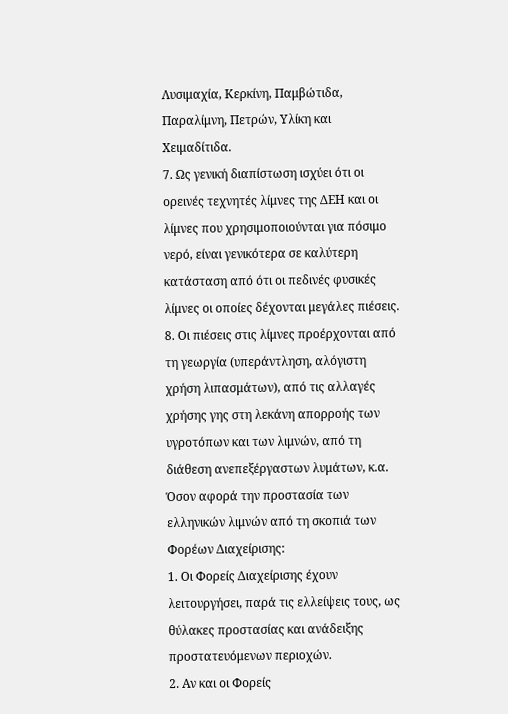Λυσιμαχία, Κερκίνη, Παμβώτιδα, Παραλίμνη, Πετρών, Υλίκη και Χειμαδίτιδα.
7. Ως γενική διαπίστωση ισχύει ότι οι ορεινές τεχνητές λίμνες της ΔΕΗ και οι λίμνες που χρησιμοποιούνται για πόσιμο νερό, είναι γενικότερα σε καλύτερη κατάσταση από ότι οι πεδινές φυσικές λίμνες οι οποίες δέχονται μεγάλες πιέσεις.
8. Οι πιέσεις στις λίμνες προέρχονται από τη γεωργία (υπεράντληση, αλόγιστη χρήση λιπασμάτων), από τις αλλαγές χρήσης γης στη λεκάνη απορροής των υγροτόπων και των λιμνών, από τη διάθεση ανεπεξέργαστων λυμάτων, κ.α.
Όσον αφορά την προστασία των ελληνικών λιμνών από τη σκοπιά των Φορέων Διαχείρισης:
1. Οι Φορείς Διαχείρισης έχουν λειτουργήσει, παρά τις ελλείψεις τους, ως θύλακες προστασίας και ανάδειξης προστατευόμενων περιοχών.
2. Αν και οι Φορείς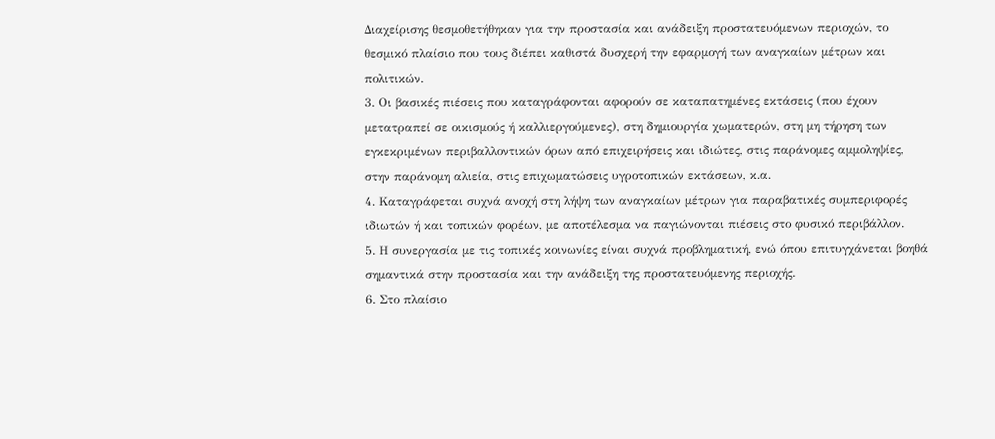Διαχείρισης θεσμοθετήθηκαν για την προστασία και ανάδειξη προστατευόμενων περιοχών, το θεσμικό πλαίσιο που τους διέπει καθιστά δυσχερή την εφαρμογή των αναγκαίων μέτρων και πολιτικών.
3. Οι βασικές πιέσεις που καταγράφονται αφορούν σε καταπατημένες εκτάσεις (που έχουν μετατραπεί σε οικισμούς ή καλλιεργούμενες), στη δημιουργία χωματερών, στη μη τήρηση των εγκεκριμένων περιβαλλοντικών όρων από επιχειρήσεις και ιδιώτες, στις παράνομες αμμοληψίες, στην παράνομη αλιεία, στις επιχωματώσεις υγροτοπικών εκτάσεων, κ.α.
4. Καταγράφεται συχνά ανοχή στη λήψη των αναγκαίων μέτρων για παραβατικές συμπεριφορές ιδιωτών ή και τοπικών φορέων, με αποτέλεσμα να παγιώνονται πιέσεις στο φυσικό περιβάλλον.
5. Η συνεργασία με τις τοπικές κοινωνίες είναι συχνά προβληματική, ενώ όπου επιτυγχάνεται βοηθά σημαντικά στην προστασία και την ανάδειξη της προστατευόμενης περιοχής.
6. Στο πλαίσιο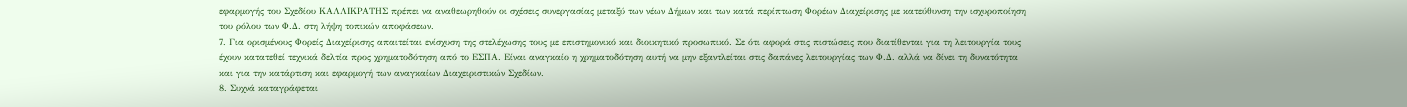εφαρμογής του Σχεδίου ΚΑΛΛΙΚΡΑΤΗΣ πρέπει να αναθεωρηθούν οι σχέσεις συνεργασίας μεταξύ των νέων Δήμων και των κατά περίπτωση Φορέων Διαχείρισης με κατεύθυνση την ισχυροποίηση του ρόλου των Φ.Δ. στη λήψη τοπικών αποφάσεων.
7. Για ορισμένους Φορείς Διαχείρισης απαιτείται ενίσχυση της στελέχωσης τους με επιστημονικό και διοικητικό προσωπικό. Σε ότι αφορά στις πιστώσεις που διατίθενται για τη λειτουργία τους έχουν κατατεθεί τεχνικά δελτία προς χρηματοδότηση από το ΕΣΠΑ. Είναι αναγκαίο η χρηματοδότηση αυτή να μην εξαντλείται στις δαπάνες λειτουργίας των Φ.Δ. αλλά να δίνει τη δυνατότητα και για την κατάρτιση και εφαρμογή των αναγκαίων Διαχειριστικών Σχεδίων.
8. Συχνά καταγράφεται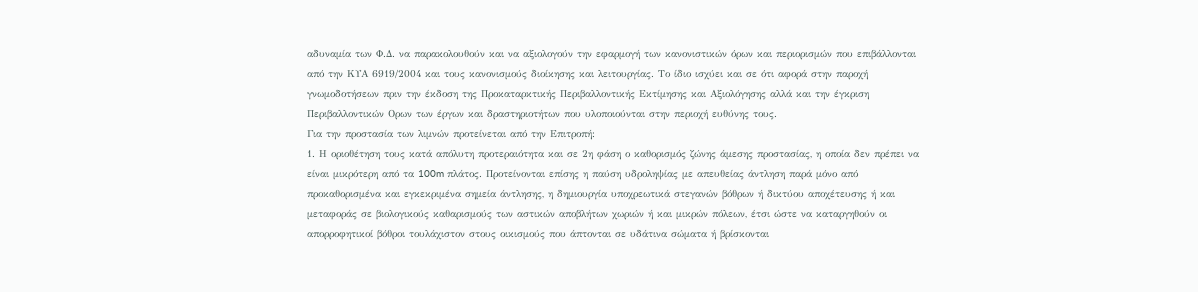αδυναμία των Φ.Δ. να παρακολουθούν και να αξιολογούν την εφαρμογή των κανονιστικών όρων και περιορισμών που επιβάλλονται από την ΚΥΑ 6919/2004 και τους κανονισμούς διοίκησης και λειτουργίας. Το ίδιο ισχύει και σε ότι αφορά στην παροχή γνωμοδοτήσεων πριν την έκδοση της Προκαταρκτικής Περιβαλλοντικής Εκτίμησης και Αξιολόγησης αλλά και την έγκριση Περιβαλλοντικών Ορων των έργων και δραστηριοτήτων που υλοποιούνται στην περιοχή ευθύνης τους.
Για την προστασία των λιμνών προτείνεται από την Επιτροπή:
1. Η οριοθέτηση τους κατά απόλυτη προτεραιότητα και σε 2η φάση ο καθορισμός ζώνης άμεσης προστασίας, η οποία δεν πρέπει να είναι μικρότερη από τα 100m πλάτος. Προτείνονται επίσης η παύση υδροληψίας με απευθείας άντληση παρά μόνο από προκαθορισμένα και εγκεκριμένα σημεία άντλησης, η δημιουργία υποχρεωτικά στεγανών βόθρων ή δικτύου αποχέτευσης ή και μεταφοράς σε βιολογικούς καθαρισμούς των αστικών αποβλήτων χωριών ή και μικρών πόλεων, έτσι ώστε να καταργηθούν οι απορροφητικοί βόθροι τουλάχιστον στους οικισμούς που άπτονται σε υδάτινα σώματα ή βρίσκονται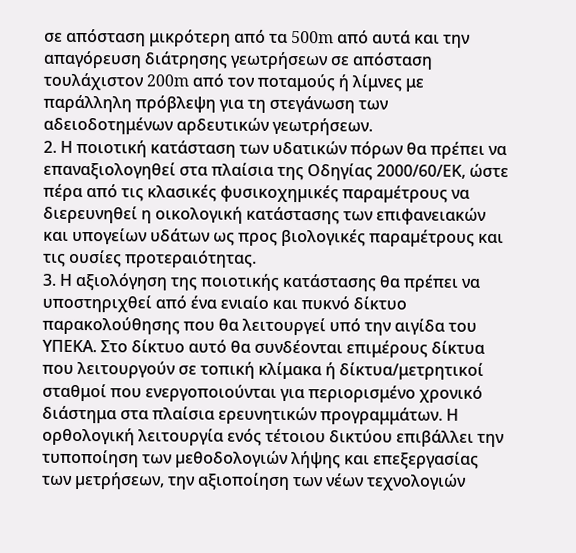σε απόσταση μικρότερη από τα 500m από αυτά και την απαγόρευση διάτρησης γεωτρήσεων σε απόσταση τουλάχιστον 200m από τον ποταμούς ή λίμνες με παράλληλη πρόβλεψη για τη στεγάνωση των αδειοδοτημένων αρδευτικών γεωτρήσεων.
2. Η ποιοτική κατάσταση των υδατικών πόρων θα πρέπει να επαναξιολογηθεί στα πλαίσια της Οδηγίας 2000/60/ΕΚ, ώστε πέρα από τις κλασικές φυσικοχηµικές παραµέτρους να διερευνηθεί η οικολογική κατάστασης των επιφανειακών και υπογείων υδάτων ως προς βιολογικές παραµέτρους και τις ουσίες προτεραιότητας.
3. Η αξιολόγηση της ποιοτικής κατάστασης θα πρέπει να υποστηριχθεί από ένα ενιαίο και πυκνό δίκτυο παρακολούθησης που θα λειτουργεί υπό την αιγίδα του ΥΠΕΚΑ. Στο δίκτυο αυτό θα συνδέονται επιμέρους δίκτυα που λειτουργούν σε τοπική κλίμακα ή δίκτυα/μετρητικοί σταθμοί που ενεργοποιούνται για περιορισμένο χρονικό διάστημα στα πλαίσια ερευνητικών προγραμμάτων. Η ορθολογική λειτουργία ενός τέτοιου δικτύου επιβάλλει την τυποποίηση των µεθοδολογιών λήψης και επεξεργασίας των µετρήσεων, την αξιοποίηση των νέων τεχνολογιών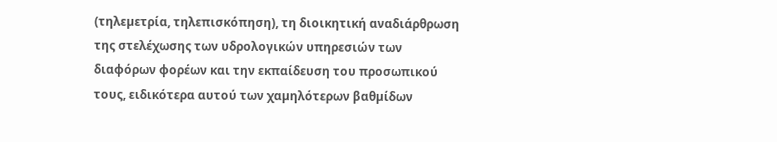(τηλεµετρία, τηλεπισκόπηση), τη διοικητική αναδιάρθρωση της στελέχωσης των υδρολογικών υπηρεσιών των διαφόρων φορέων και την εκπαίδευση του προσωπικού τους, ειδικότερα αυτού των χαµηλότερων βαθµίδων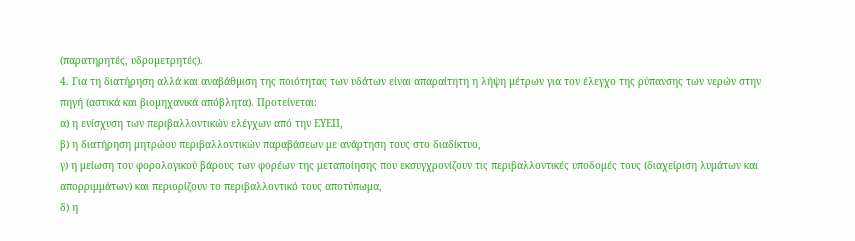(παρατηρητές, υδροµετρητές).
4. Για τη διατήρηση αλλά και αναβάθµιση της ποιότητας των υδάτων είναι απαραίτητη η λήψη µέτρων για τον έλεγχο της ρύπανσης των νερών στην πηγή (αστικά και βιοµηχανικά απόβλητα). Προτείνεται:
α) η ενίσχυση των περιβαλλοντικών ελέγχων από την ΕΥΕΠ,
β) η διατήρηση μητρώου περιβαλλοντικών παραβάσεων με ανάρτηση τους στο διαδίκτυο,
γ) η μείωση του φορολογικού βάρους των φορέων της μεταποίησης που εκσυγχρονίζουν τις περιβαλλοντικές υποδομές τους (διαχείριση λυμάτων και απορριμμάτων) και περιορίζουν το περιβαλλοντικό τους αποτύπωμα,
δ) η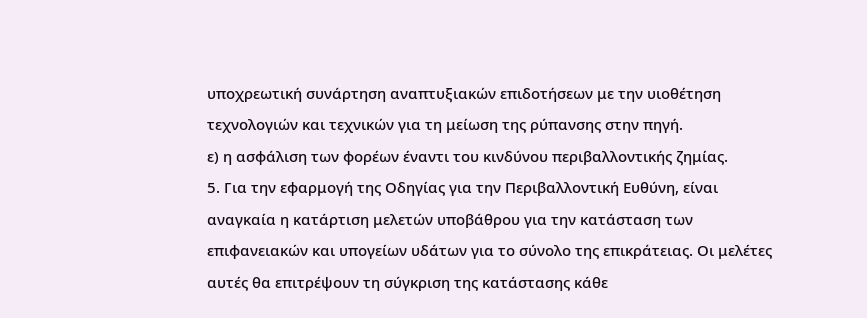υποχρεωτική συνάρτηση αναπτυξιακών επιδοτήσεων με την υιοθέτηση τεχνολογιών και τεχνικών για τη μείωση της ρύπανσης στην πηγή.
ε) η ασφάλιση των φορέων έναντι του κινδύνου περιβαλλοντικής ζημίας.
5. Για την εφαρμογή της Οδηγίας για την Περιβαλλοντική Ευθύνη, είναι αναγκαία η κατάρτιση μελετών υποβάθρου για την κατάσταση των επιφανειακών και υπογείων υδάτων για το σύνολο της επικράτειας. Οι μελέτες αυτές θα επιτρέψουν τη σύγκριση της κατάστασης κάθε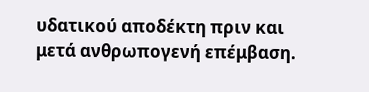υδατικού αποδέκτη πριν και μετά ανθρωπογενή επέμβαση.